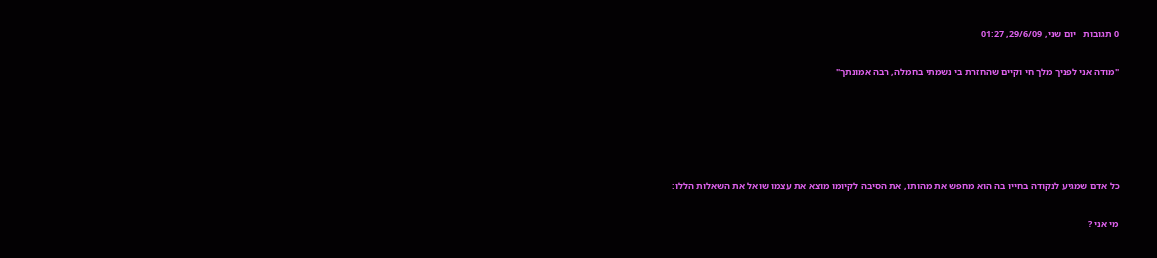0 תגובות   יום שני, 29/6/09, 01:27

"מודה אני לפניך מלך חי וקיים שהחזרת בי נשמתי בחמלה, רבה אמונתך"





כל אדם שמגיע לנקודה בחייו בה הוא מחפש את מהותו, את הסיבה לקיומו מוצא את עצמו שואל את השאלות הללו:

מי אני ?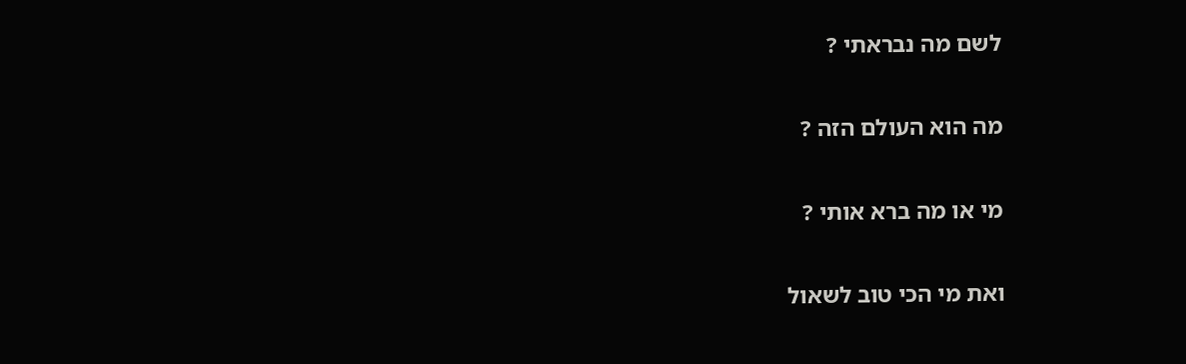לשם מה נבראתי ?

מה הוא העולם הזה ?

מי או מה ברא אותי ?

ואת מי הכי טוב לשאול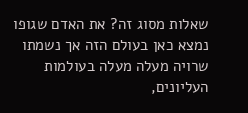שאלות מסוג זה? את האדם שגופו נמצא כאן בעולם הזה אך נשמתו שרויה מעלה מעלה בעולמות העליונים,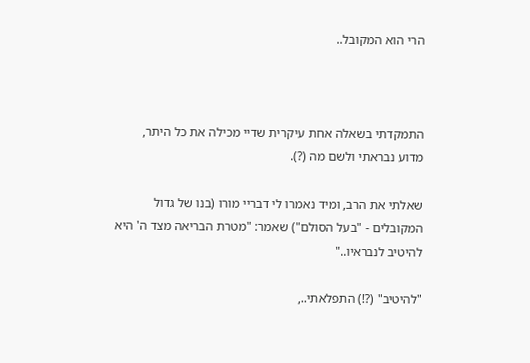הרי הוא המקובל..



התמקדתי בשאלה אחת עיקרית שדיי מכילה את כל היתר, מדוע נבראתי ולשם מה (?).

שאלתי את הרב, ומיד נאמרו לי דבריי מורו (בנו של גדול המקובלים - "בעל הסולם") שאמר: "מטרת הבריאה מצד ה' היא להיטיב לנבראיו.."

"להיטיב" (?!) התפלאתי..,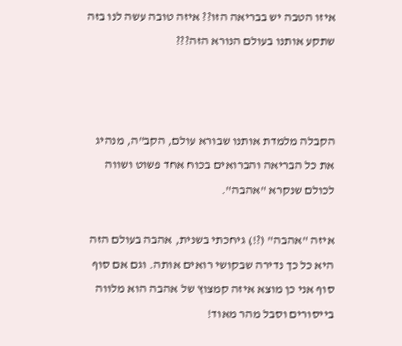איזו הטבה יש בבריאה הזו?? איזה טובה עשה לנו בזה שתקע אותנו בעולם הנורא הזה???



הקבלה מלמדת אותנו שבורא עולם, הקב"ה, מנהיג את כל הבריאה והברואים בכוח אחד פשוט ושווה לכולם שנקרא "אהבה".

איזה "אהבה" (?!) גיחכתי בשנית, אהבה בעולם הזה היא כל כך נדירה שבקושי רואים אותה. וגם אם סוף סוף אני כן מוצא איזה קמצוץ של אהבה הוא מלווה בייסורים וסבל מהר מאוד!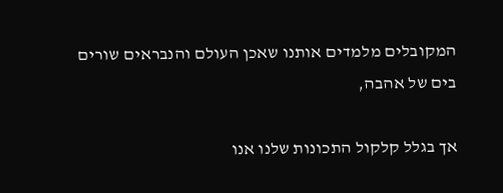המקובלים מלמדים אותנו שאכן העולם והנבראים שורים בים של אהבה,

אך בגלל קלקול התכונות שלנו אנו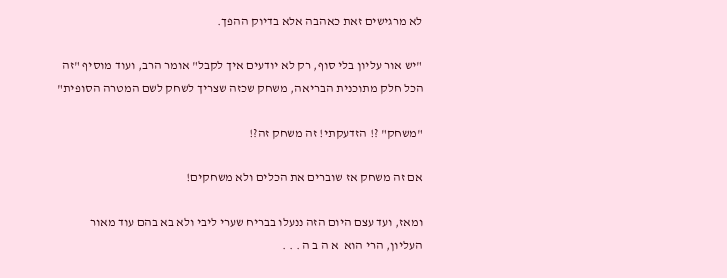לא מרגישים זאת כאהבה אלא בדיוק ההפך.

"יש אור עליון בלי סוף, רק לא יודעים איך לקבל" אומר הרב, ועוד מוסיף "זה הכל חלק מתוכנית הבריאה, משחק שכזה שצריך לשחק לשם המטרה הסופית"

"משחק" ?! הזדעקתי! זה משחק זה?!

אם זה משחק אז שוברים את הכלים ולא משחקים!

ומאז, ועד עצם היום הזה ננעלו בבריח שערי ליבי ולא בא בהם עוד מאור העליון, הרי הוא  א ה ב ה . . .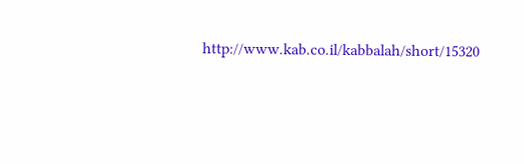http://www.kab.co.il/kabbalah/short/15320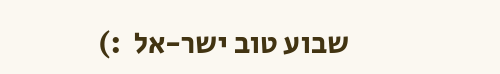שבוע טוב ישר-אל  :)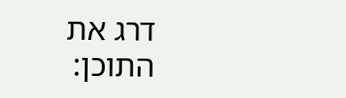דרג את התוכן: